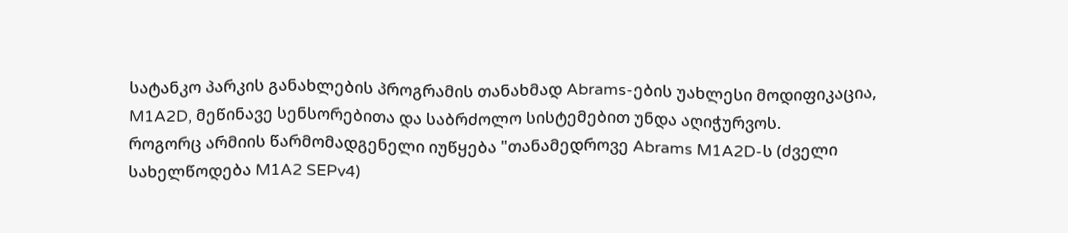სატანკო პარკის განახლების პროგრამის თანახმად Abrams-ების უახლესი მოდიფიკაცია, M1A2D, მეწინავე სენსორებითა და საბრძოლო სისტემებით უნდა აღიჭურვოს.
როგორც არმიის წარმომადგენელი იუწყება "თანამედროვე Abrams M1A2D-ს (ძველი სახელწოდება M1A2 SEPv4)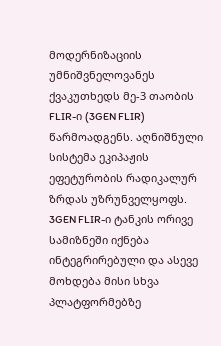მოდერნიზაციის უმნიშვნელოვანეს ქვაკუთხედს მე-3 თაობის FLIR-ი (3GEN FLIR) წარმოადგენს. აღნიშნული სისტემა ეკიპაჟის ეფეტურობის რადიკალურ ზრდას უზრუნველყოფს.
3GEN FLIR-ი ტანკის ორივე სამიზნეში იქნება ინტეგრირებული და ასევე მოხდება მისი სხვა პლატფორმებზე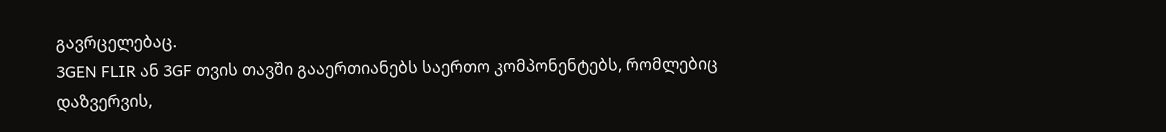გავრცელებაც.
3GEN FLIR ან 3GF თვის თავში გააერთიანებს საერთო კომპონენტებს, რომლებიც დაზვერვის,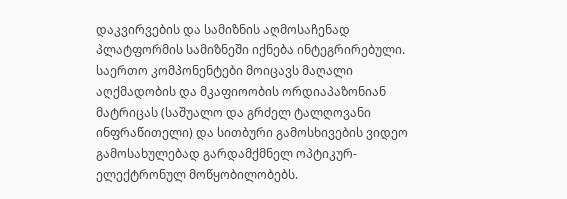დაკვირვების და სამიზნის აღმოსაჩენად პლატფორმის სამიზნეში იქნება ინტეგრირებული.
საერთო კომპონენტები მოიცავს მაღალი აღქმადობის და მკაფიოობის ორდიაპაზონიან მატრიცას (საშუალო და გრძელ ტალღოვანი ინფრაწითელი) და სითბური გამოსხივების ვიდეო გამოსახულებად გარდამქმნელ ოპტიკურ-ელექტრონულ მოწყობილობებს.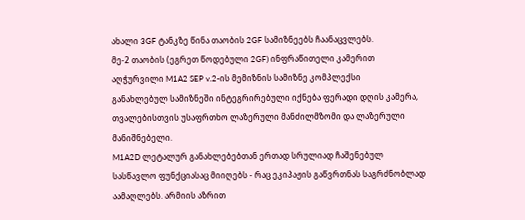ახალი 3GF ტანკზე წინა თაობის 2GF სამიზნეებს ჩაანაცვლებს.
მე-2 თაობის (ეგრეთ წოდებული 2GF) ინფრაწითელი კამერით აღჭურვილი M1A2 SEP v.2-ის მემიზნის სამიზნე კომპლექსი
განახლებულ სამიზნეში ინტეგრირებული იქნება ფერადი დღის კამერა, თვალებისთვის უსაფრთხო ლაზერული მანძილმზომი და ლაზერული მანიშნებელი.
M1A2D ლეტალურ განახლებებთან ერთად სრულიად ჩაშენებულ სასწავლო ფუნქციასაც მიიღებს - რაც ეკიპაჟის გაწვრთნას საგრძნობლად აამაღლებს. არმიის აზრით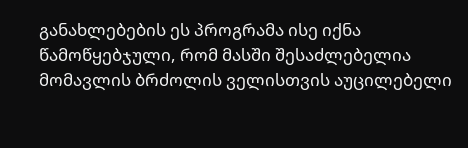განახლებების ეს პროგრამა ისე იქნა წამოწყებჯული, რომ მასში შესაძლებელია მომავლის ბრძოლის ველისთვის აუცილებელი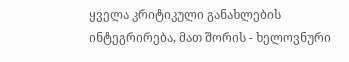ყველა კრიტიკული განახლების ინტეგრირება, მათ შორის - ხელოვნური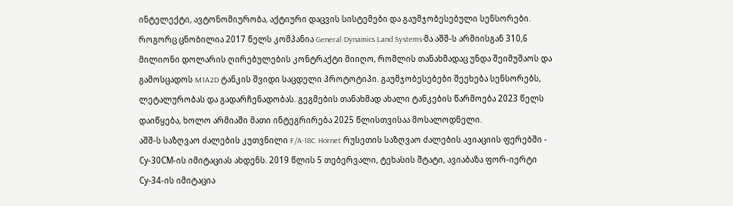ინტელექტი, ავტონომიურობა, აქტიური დაცვის სისტემები და გაუმჯობესებული სენსორები.
როგორც ცნობილია 2017 წელს კომპანია General Dynamics Land Systems-მა აშშ-ს არმიისგან 310,6 მილიონი დოლარის ღირებულების კონტრაქტი მიიღო, რომლის თანახმადაც უნდა შეიმუშაოს და გამოსცადოს M1A2D ტანკის შვიდი საცდელი პროტოტიპი. გაუმჯობესებები შეეხება სენსორებს, ლეტალურობას და გადარჩენადობას. გეგმების თანახმად ახალი ტანკების წარმოება 2023 წელს დაიწყება, ხოლო არმიაში მათი ინტეგრირება 2025 წლისთვისაა მოსალოდნელი.
აშშ-ს საზღვაო ძალების კუთვნილი F/A-18C Hornet რუსეთის საზღვაო ძალების ავიაციის ფერებში - Су-30СМ-ის იმიტაციას ახდენს. 2019 წლის 5 თებერვალი, ტეხასის შტატი, ავიაბაზა ფორ-იერტი
Су-34-ის იმიტაცია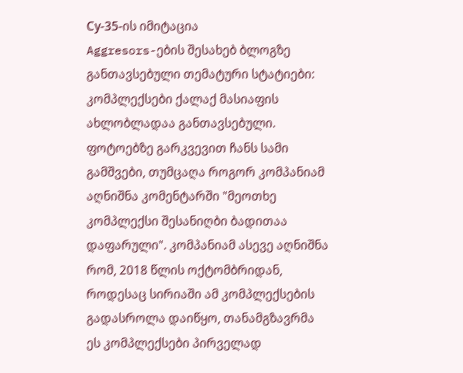Су-35-ის იმიტაცია
Aggresors-ების შესახებ ბლოგზე განთავსებული თემატური სტატიები:
კომპლექსები ქალაქ მასიაფის ახლობლადაა განთავსებული. ფოტოებზე გარკვევით ჩანს სამი გამშვები, თუმცაღა როგორ კომპანიამ აღნიშნა კომენტარში "მეოთხე კომპლექსი შესანიღბი ბადითაა დაფარული". კომპანიამ ასევე აღნიშნა რომ, 2018 წლის ოქტომბრიდან, როდესაც სირიაში ამ კომპლექსების გადასროლა დაიწყო, თანამგზავრმა ეს კომპლექსები პირველად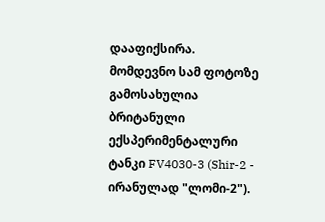დააფიქსირა.
მომდევნო სამ ფოტოზე გამოსახულია ბრიტანული ექსპერიმენტალური ტანკი FV4030-3 (Shir-2 - ირანულად "ლომი-2").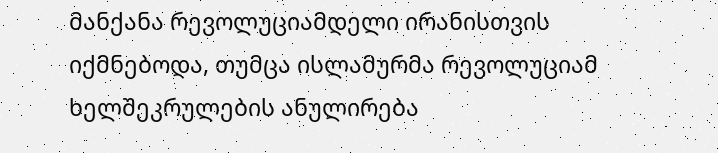მანქანა რევოლუციამდელი ირანისთვის იქმნებოდა, თუმცა ისლამურმა რევოლუციამ ხელშეკრულების ანულირება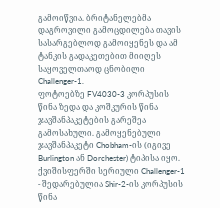გამოიწვია. ბრიტანელებმა დაგროვილი გამოცდილება თავის სასარგებლოდ გამოიყენეს და ამ ტანკის გადაკეთებით მიიღეს საყოველთაოდ ცნობილი Challenger-1.
ფოტოებზე FV4030-3 კორპუსის წინა ზედა და კოშკურის წინა ჯავშანპაკეტების გარეშეა გამოსახული. გამოყენებული ჯავშანპაკეტი Chobham-ის (იგივე Burlington ან Dorchester) ტიპისა იყო.
ქვიშისფერში სერიული Challenger-1 - შედარებულია Shir-2-ის კორპუსის წინა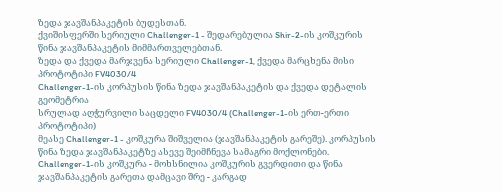ზედა ჯავშანპაკეტის ბუდესთან.
ქვიშისფერში სერიული Challenger-1 - შედარებულია Shir-2-ის კოშკურის წინა ჯავშანპაკეტის მიმმართველებთან.
ზედა და ქვედა მარჯვენა სერიული Challenger-1, ქვედა მარცხენა მისი პროტოტიპი FV4030/4
Challenger-1-ის კორპუსის წინა ზედა ჯავშანპაკეტის და ქვედა დეტალის გეომეტრია
სრულად აღჭურვილი საცდელი FV4030/4 (Challenger-1-ის ერთ-ერთი პროტოტიპი)
მეასე Challenger-1 - კოშკურა შიშველია (ჯავშანპაკეტის გარეშე). კორპუსის წინა ზედა ჯავშანპაკეტზე ასევე შეიმჩნევა სამაგრი მოქლონები.
Challenger-1-ის კოშკურა - მოხსნილია კოშკურის გვერდითი და წინა ჯავშანპაკეტის გარეთა დამცავი შრე - კარგად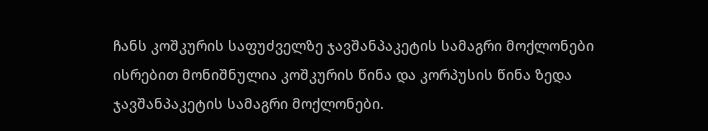ჩანს კოშკურის საფუძველზე ჯავშანპაკეტის სამაგრი მოქლონები
ისრებით მონიშნულია კოშკურის წინა და კორპუსის წინა ზედა ჯავშანპაკეტის სამაგრი მოქლონები.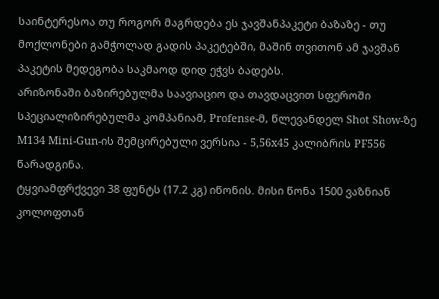საინტერესოა თუ როგორ მაგრდება ეს ჯავშანპაკეტი ბაზაზე - თუ მოქლონები გამჭოლად გადის პაკეტებში, მაშინ თვითონ ამ ჯავშან პაკეტის მედეგობა საკმაოდ დიდ ეჭვს ბადებს.
არიზონაში ბაზირებულმა საავიაციო და თავდაცვით სფეროში სპეციალიზირებულმა კომპანიამ, Profense-მ, წლევანდელ Shot Show-ზე M134 Mini-Gun-ის შემცირებული ვერსია - 5,56x45 კალიბრის PF556 წარადგინა.
ტყვიამფრქვევი 38 ფუნტს (17.2 კგ) იწონის. მისი წონა 1500 ვაზნიან კოლოფთან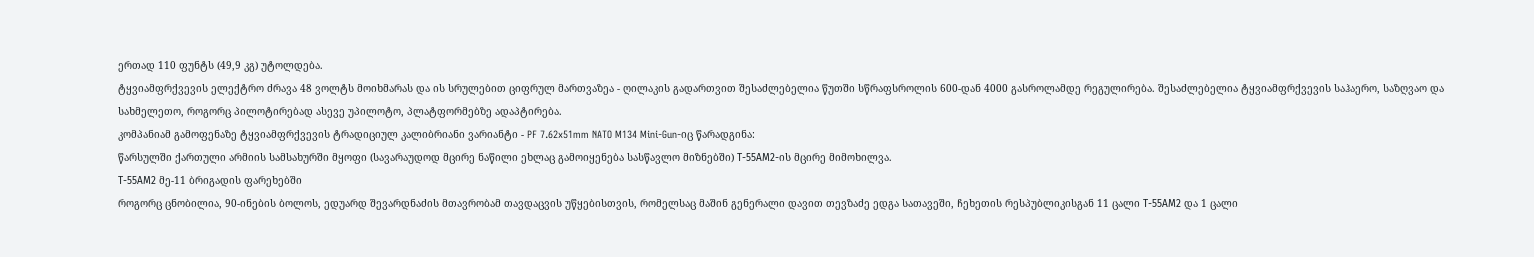ერთად 110 ფუნტს (49,9 კგ) უტოლდება.
ტყვიამფრქვევის ელექტრო ძრავა 48 ვოლტს მოიხმარას და ის სრულებით ციფრულ მართვაზეა - ღილაკის გადართვით შესაძლებელია წუთში სწრაფსროლის 600-დან 4000 გასროლამდე რეგულირება. შესაძლებელია ტყვიამფრქვევის საჰაერო, საზღვაო და სახმელეთო, როგორც პილოტირებად ასევე უპილოტო, პლატფორმებზე ადაპტირება.
კომპანიამ გამოფენაზე ტყვიამფრქვევის ტრადიციულ კალიბრიანი ვარიანტი - PF 7.62x51mm NATO M134 Mini-Gun-იც წარადგინა:
წარსულში ქართული არმიის სამსახურში მყოფი (სავარაუდოდ მცირე ნაწილი ეხლაც გამოიყენება სასწავლო მიზნებში) Т-55АМ2-ის მცირე მიმოხილვა.
Т-55АМ2 მე-11 ბრიგადის ფარეხებში
როგორც ცნობილია, 90-ინების ბოლოს, ედუარდ შევარდნაძის მთავრობამ თავდაცვის უწყებისთვის, რომელსაც მაშინ გენერალი დავით თევზაძე ედგა სათავეში, ჩეხეთის რესპუბლიკისგან 11 ცალი Т-55АМ2 და 1 ცალი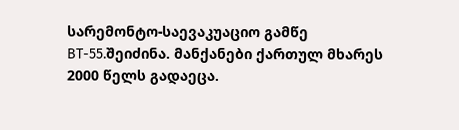სარემონტო-საევაკუაციო გამწე ВТ-55.შეიძინა. მანქანები ქართულ მხარეს 2000 წელს გადაეცა.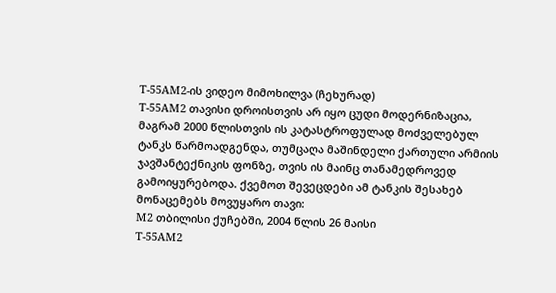Т-55АМ2-ის ვიდეო მიმოხილვა (ჩეხურად)
Т-55АМ2 თავისი დროისთვის არ იყო ცუდი მოდერნიზაცია, მაგრამ 2000 წლისთვის ის კატასტროფულად მოძველებულ ტანკს წარმოადგენდა, თუმცაღა მაშინდელი ქართული არმიის ჯავშანტექნიკის ფონზე, თვის ის მაინც თანამედროვედ გამოიყურებოდა. ქვემოთ შევეცდები ამ ტანკის შესახებ მონაცემებს მოვუყარო თავი:
М2 თბილისი ქუჩებში, 2004 წლის 26 მაისი
Т-55АМ2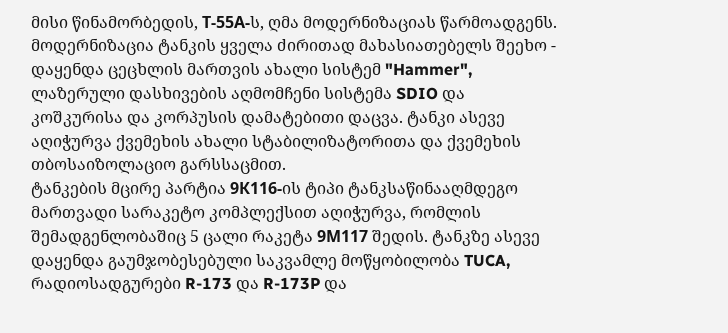მისი წინამორბედის, Т-55А-ს, ღმა მოდერნიზაციას წარმოადგენს. მოდერნიზაცია ტანკის ყველა ძირითად მახასიათებელს შეეხო - დაყენდა ცეცხლის მართვის ახალი სისტემ "Hammer", ლაზერული დასხივების აღმომჩენი სისტემა SDIO და კოშკურისა და კორპუსის დამატებითი დაცვა. ტანკი ასევე აღიჭურვა ქვემეხის ახალი სტაბილიზატორითა და ქვემეხის თბოსაიზოლაციო გარსსაცმით.
ტანკების მცირე პარტია 9К116-ის ტიპი ტანკსაწინააღმდეგო მართვადი სარაკეტო კომპლექსით აღიჭურვა, რომლის შემადგენლობაშიც 5 ცალი რაკეტა 9М117 შედის. ტანკზე ასევე დაყენდა გაუმჯობესებული საკვამლე მოწყობილობა TUCA, რადიოსადგურები R-173 და R-173P და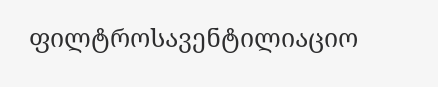ფილტროსავენტილიაციო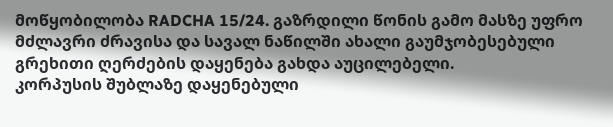მოწყობილობა RADCHA 15/24. გაზრდილი წონის გამო მასზე უფრო მძლავრი ძრავისა და სავალ ნაწილში ახალი გაუმჯობესებული გრეხითი ღერძების დაყენება გახდა აუცილებელი.
კორპუსის შუბლაზე დაყენებული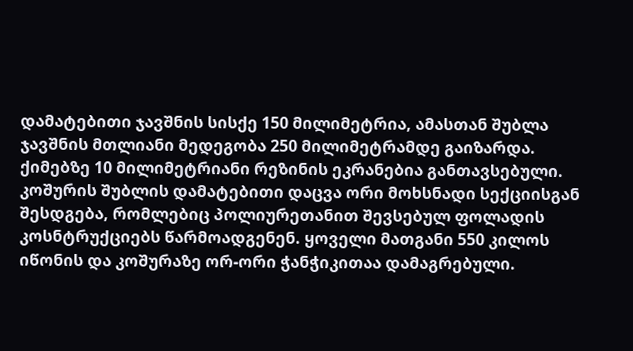დამატებითი ჯავშნის სისქე 150 მილიმეტრია, ამასთან შუბლა ჯავშნის მთლიანი მედეგობა 250 მილიმეტრამდე გაიზარდა. ქიმებზე 10 მილიმეტრიანი რეზინის ეკრანებია განთავსებული. კოშურის შუბლის დამატებითი დაცვა ორი მოხსნადი სექციისგან შესდგება, რომლებიც პოლიურეთანით შევსებულ ფოლადის კოსნტრუქციებს წარმოადგენენ. ყოველი მათგანი 550 კილოს იწონის და კოშურაზე ორ-ორი ჭანჭიკითაა დამაგრებული.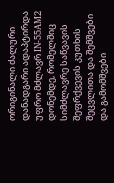ორიგინალი ძალური დანადგარი ადაპტირდა უფრო მძლავრ IN-55AM2 დონემდე, რომელშიც სიმძლავრე საწვავის შეფრქვევის კუთხის შეცვლითა და შემშვები და გამომშვები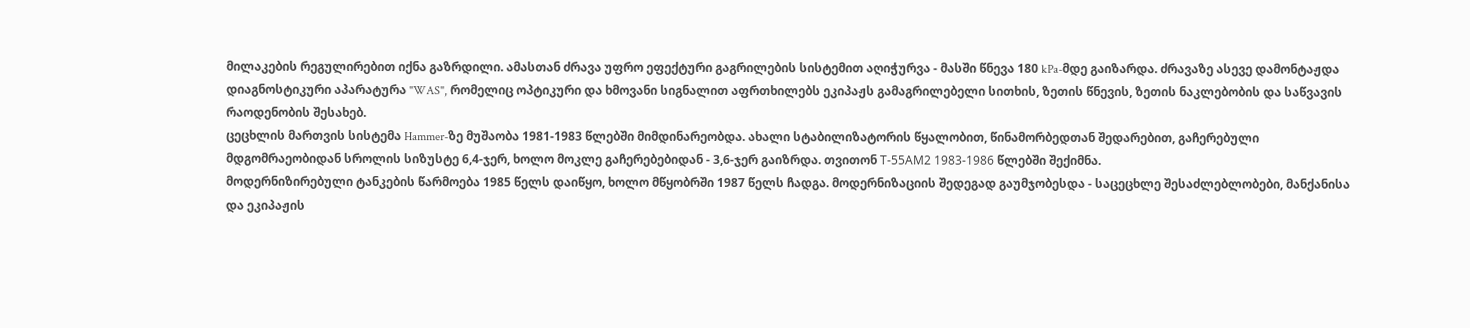მილაკების რეგულირებით იქნა გაზრდილი. ამასთან ძრავა უფრო ეფექტური გაგრილების სისტემით აღიჭურვა - მასში წნევა 180 kPa-მდე გაიზარდა. ძრავაზე ასევე დამონტაჟდა დიაგნოსტიკური აპარატურა "WAS", რომელიც ოპტიკური და ხმოვანი სიგნალით აფრთხილებს ეკიპაჟს გამაგრილებელი სითხის, ზეთის წნევის, ზეთის ნაკლებობის და საწვავის რაოდენობის შესახებ.
ცეცხლის მართვის სისტემა Hammer-ზე მუშაობა 1981-1983 წლებში მიმდინარეობდა. ახალი სტაბილიზატორის წყალობით, წინამორბედთან შედარებით, გაჩერებული მდგომრაეობიდან სროლის სიზუსტე 6,4-ჯერ, ხოლო მოკლე გაჩერებებიდან - 3,6-ჯერ გაიზრდა. თვითონ Т-55АМ2 1983-1986 წლებში შექიმნა.
მოდერნიზირებული ტანკების წარმოება 1985 წელს დაიწყო, ხოლო მწყობრში 1987 წელს ჩადგა. მოდერნიზაციის შედეგად გაუმჯობესდა - საცეცხლე შესაძლებლობები, მანქანისა და ეკიპაჟის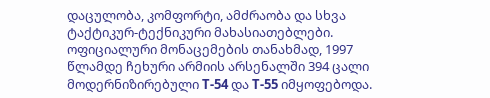დაცულობა, კომფორტი, ამძრაობა და სხვა ტაქტიკურ-ტექნიკური მახასიათებლები.
ოფიციალური მონაცემების თანახმად, 1997 წლამდე ჩეხური არმიის არსენალში 394 ცალი მოდერნიზირებული Т-54 და Т-55 იმყოფებოდა.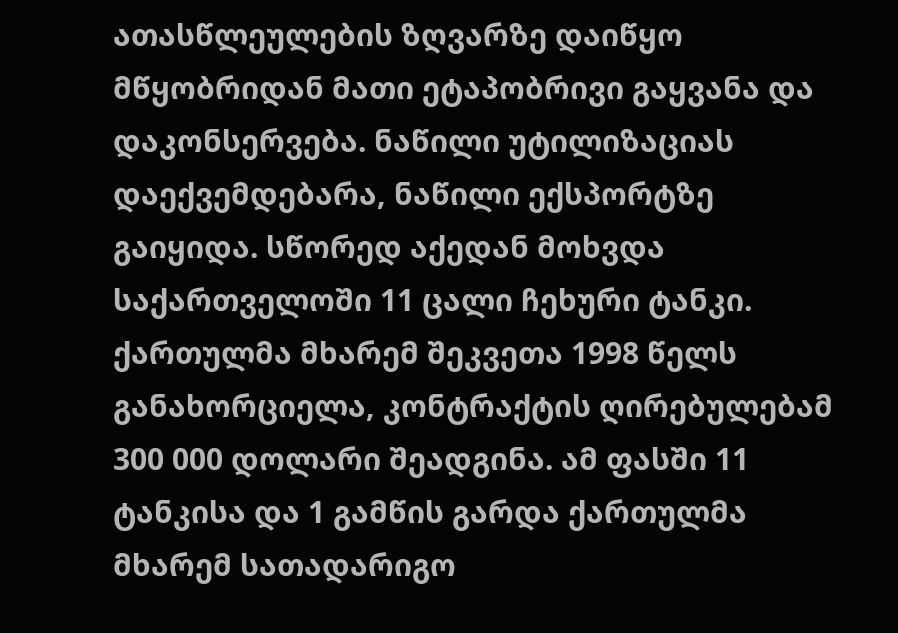ათასწლეულების ზღვარზე დაიწყო მწყობრიდან მათი ეტაპობრივი გაყვანა და დაკონსერვება. ნაწილი უტილიზაციას დაექვემდებარა, ნაწილი ექსპორტზე გაიყიდა. სწორედ აქედან მოხვდა საქართველოში 11 ცალი ჩეხური ტანკი. ქართულმა მხარემ შეკვეთა 1998 წელს განახორციელა, კონტრაქტის ღირებულებამ 300 000 დოლარი შეადგინა. ამ ფასში 11 ტანკისა და 1 გამწის გარდა ქართულმა მხარემ სათადარიგო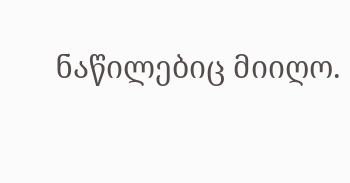ნაწილებიც მიიღო.